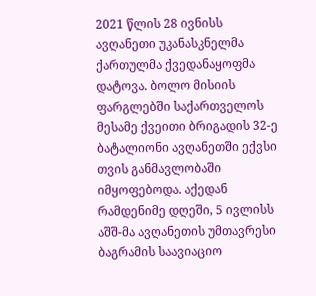2021 წლის 28 ივნისს ავღანეთი უკანასკნელმა ქართულმა ქვედანაყოფმა დატოვა. ბოლო მისიის ფარგლებში საქართველოს მესამე ქვეითი ბრიგადის 32-ე ბატალიონი ავღანეთში ექვსი თვის განმავლობაში იმყოფებოდა. აქედან რამდენიმე დღეში, 5 ივლისს აშშ-მა ავღანეთის უმთავრესი ბაგრამის საავიაციო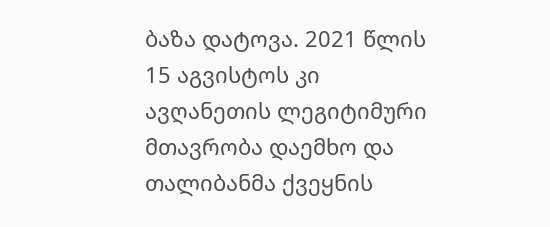ბაზა დატოვა. 2021 წლის 15 აგვისტოს კი ავღანეთის ლეგიტიმური მთავრობა დაემხო და თალიბანმა ქვეყნის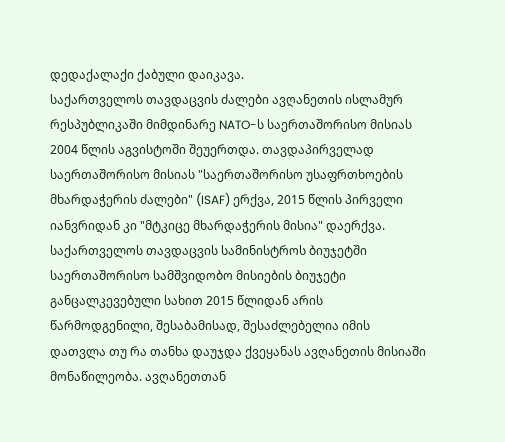დედაქალაქი ქაბული დაიკავა.
საქართველოს თავდაცვის ძალები ავღანეთის ისლამურ რესპუბლიკაში მიმდინარე NATO-ს საერთაშორისო მისიას 2004 წლის აგვისტოში შეუერთდა. თავდაპირველად საერთაშორისო მისიას "საერთაშორისო უსაფრთხოების მხარდაჭერის ძალები" (ISAF) ერქვა, 2015 წლის პირველი იანვრიდან კი "მტკიცე მხარდაჭერის მისია" დაერქვა.
საქართველოს თავდაცვის სამინისტროს ბიუჯეტში საერთაშორისო სამშვიდობო მისიების ბიუჯეტი განცალკევებული სახით 2015 წლიდან არის წარმოდგენილი, შესაბამისად, შესაძლებელია იმის დათვლა თუ რა თანხა დაუჯდა ქვეყანას ავღანეთის მისიაში მონაწილეობა. ავღანეთთან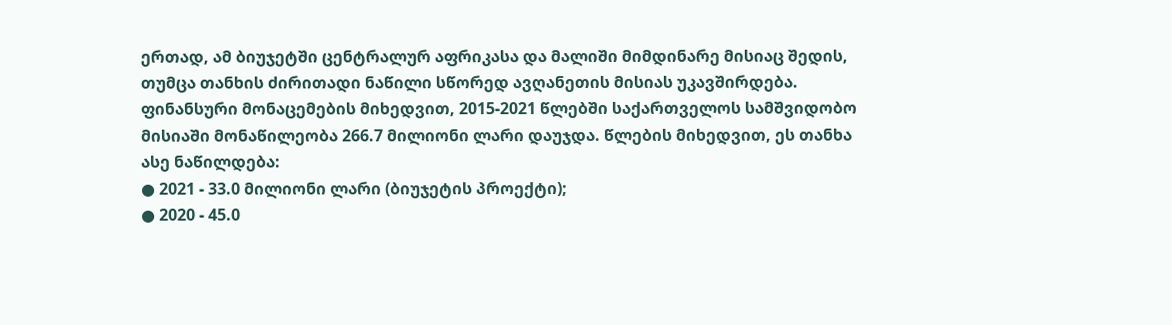ერთად, ამ ბიუჯეტში ცენტრალურ აფრიკასა და მალიში მიმდინარე მისიაც შედის, თუმცა თანხის ძირითადი ნაწილი სწორედ ავღანეთის მისიას უკავშირდება.
ფინანსური მონაცემების მიხედვით, 2015-2021 წლებში საქართველოს სამშვიდობო მისიაში მონაწილეობა 266.7 მილიონი ლარი დაუჯდა. წლების მიხედვით, ეს თანხა ასე ნაწილდება:
● 2021 - 33.0 მილიონი ლარი (ბიუჯეტის პროექტი);
● 2020 - 45.0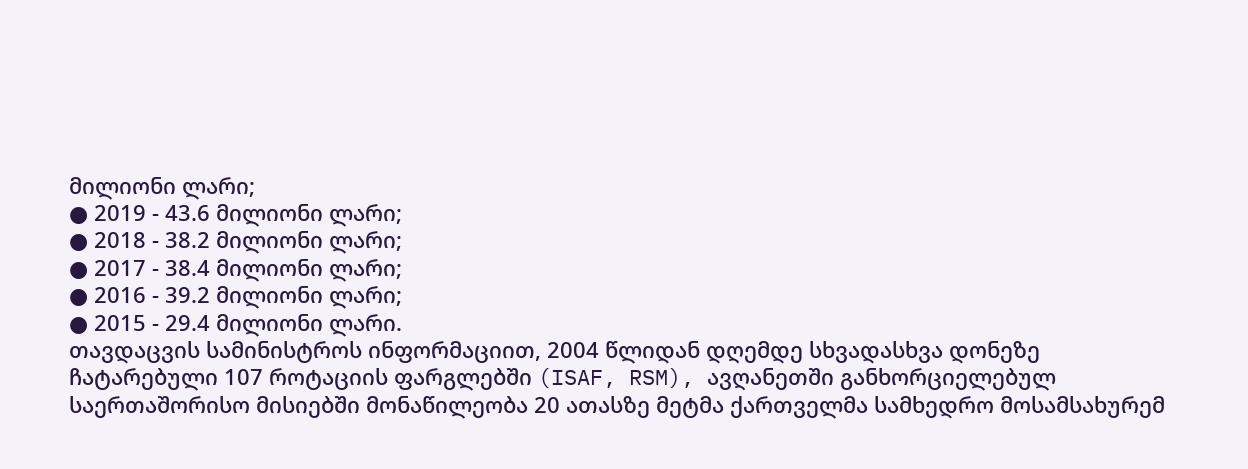მილიონი ლარი;
● 2019 - 43.6 მილიონი ლარი;
● 2018 - 38.2 მილიონი ლარი;
● 2017 - 38.4 მილიონი ლარი;
● 2016 - 39.2 მილიონი ლარი;
● 2015 - 29.4 მილიონი ლარი.
თავდაცვის სამინისტროს ინფორმაციით, 2004 წლიდან დღემდე სხვადასხვა დონეზე ჩატარებული 107 როტაციის ფარგლებში (ISAF, RSM), ავღანეთში განხორციელებულ საერთაშორისო მისიებში მონაწილეობა 20 ათასზე მეტმა ქართველმა სამხედრო მოსამსახურემ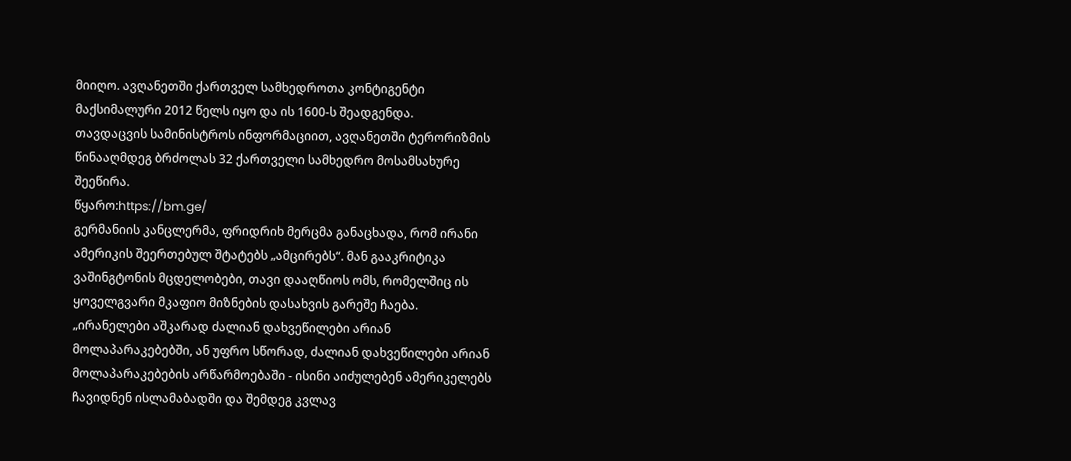მიიღო. ავღანეთში ქართველ სამხედროთა კონტიგენტი მაქსიმალური 2012 წელს იყო და ის 1600-ს შეადგენდა.
თავდაცვის სამინისტროს ინფორმაციით, ავღანეთში ტერორიზმის წინააღმდეგ ბრძოლას 32 ქართველი სამხედრო მოსამსახურე შეეწირა.
წყარო:https://bm.ge/
გერმანიის კანცლერმა, ფრიდრიხ მერცმა განაცხადა, რომ ირანი ამერიკის შეერთებულ შტატებს „ამცირებს“. მან გააკრიტიკა ვაშინგტონის მცდელობები, თავი დააღწიოს ომს, რომელშიც ის ყოველგვარი მკაფიო მიზნების დასახვის გარეშე ჩაება.
„ირანელები აშკარად ძალიან დახვეწილები არიან მოლაპარაკებებში, ან უფრო სწორად, ძალიან დახვეწილები არიან მოლაპარაკებების არწარმოებაში - ისინი აიძულებენ ამერიკელებს ჩავიდნენ ისლამაბადში და შემდეგ კვლავ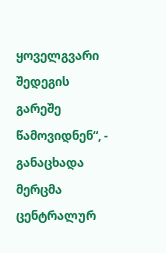ყოველგვარი შედეგის გარეშე წამოვიდნენ“, - განაცხადა მერცმა ცენტრალურ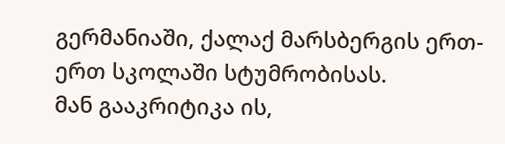გერმანიაში, ქალაქ მარსბერგის ერთ-ერთ სკოლაში სტუმრობისას.
მან გააკრიტიკა ის,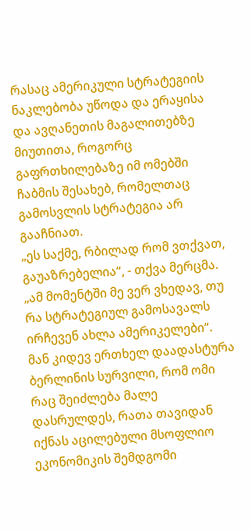რასაც ამერიკული სტრატეგიის ნაკლებობა უწოდა და ერაყისა და ავღანეთის მაგალითებზე მიუთითა, როგორც გაფრთხილებაზე იმ ომებში ჩაბმის შესახებ, რომელთაც გამოსვლის სტრატეგია არ გააჩნიათ.
„ეს საქმე, რბილად რომ ვთქვათ, გაუაზრებელია“, - თქვა მერცმა. „ამ მომენტში მე ვერ ვხედავ, თუ რა სტრატეგიულ გამოსავალს ირჩევენ ახლა ამერიკელები“.
მან კიდევ ერთხელ დაადასტურა ბერლინის სურვილი, რომ ომი რაც შეიძლება მალე დასრულდეს, რათა თავიდან იქნას აცილებული მსოფლიო ეკონომიკის შემდგომი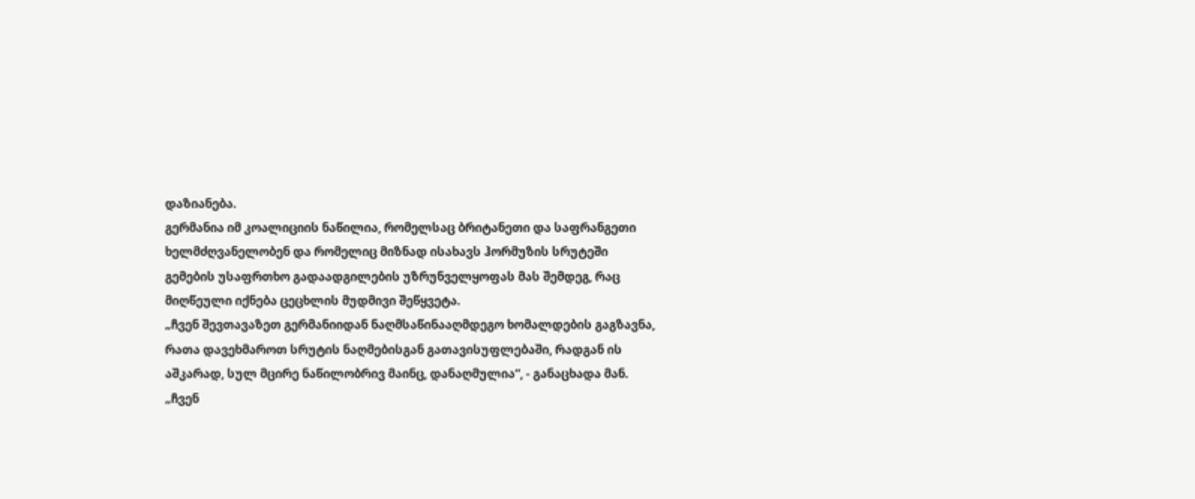დაზიანება.
გერმანია იმ კოალიციის ნაწილია, რომელსაც ბრიტანეთი და საფრანგეთი ხელმძღვანელობენ და რომელიც მიზნად ისახავს ჰორმუზის სრუტეში გემების უსაფრთხო გადაადგილების უზრუნველყოფას მას შემდეგ, რაც მიღწეული იქნება ცეცხლის მუდმივი შეწყვეტა.
„ჩვენ შევთავაზეთ გერმანიიდან ნაღმსაწინააღმდეგო ხომალდების გაგზავნა, რათა დავეხმაროთ სრუტის ნაღმებისგან გათავისუფლებაში, რადგან ის აშკარად, სულ მცირე ნაწილობრივ მაინც, დანაღმულია“, - განაცხადა მან.
„ჩვენ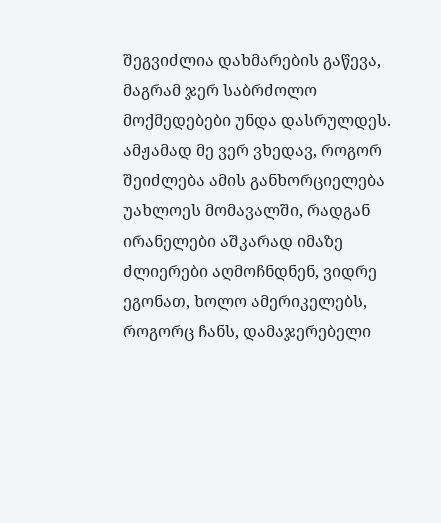შეგვიძლია დახმარების გაწევა, მაგრამ ჯერ საბრძოლო მოქმედებები უნდა დასრულდეს. ამჟამად მე ვერ ვხედავ, როგორ შეიძლება ამის განხორციელება უახლოეს მომავალში, რადგან ირანელები აშკარად იმაზე ძლიერები აღმოჩნდნენ, ვიდრე ეგონათ, ხოლო ამერიკელებს, როგორც ჩანს, დამაჯერებელი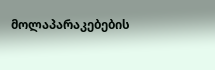მოლაპარაკებების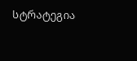სტრატეგია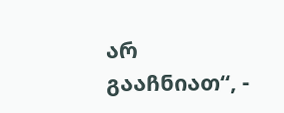არ გააჩნიათ“, -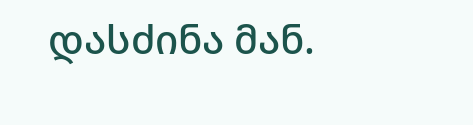დასძინა მან.